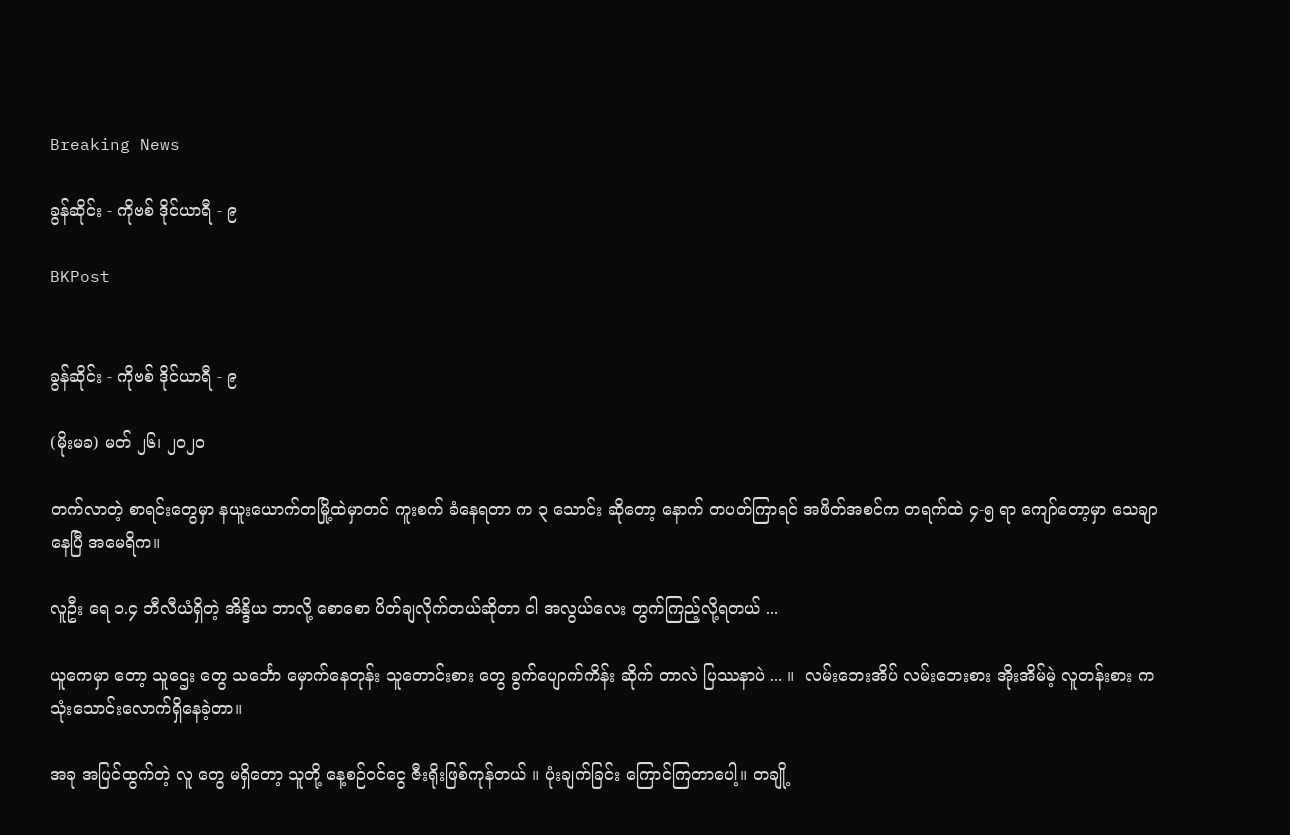Breaking News

ခွန်ဆိုင်း - ကိုဗစ် ဒိုင်ယာရီ - ၉

BKPost


ခွန်ဆိုင်း - ကိုဗစ် ဒိုင်ယာရီ - ၉

(မိုးမခ) မတ် ၂၆၊ ၂၀၂၀

တက်လာတဲ့ စာရင်းတွေမှာ နယူးယောက်တမြို့ထဲမှာတင် ကူးစက် ခံနေရတာ က ၃ သောင်း ဆိုတော့ နောက် တပတ်ကြာရင် အဖိတ်အစင်က တရက်ထဲ ၄-၅ ရာ ကျော်တော့မှာ သေချာနေပြီ အမေရိက။

လူ‌ဦး‌ ရေ ၁.၄ ဘီလီယံရှိတဲ့ အိန္ဒိယ ဘာလို့ စောစော ပိတ်ချလိုက်တယ်ဆိုတာ ငါ အလွယ်လေး တွက်ကြည့်လို့ရတယ် ...

ယူကေမှာ တော့ သူဌေး‌ တွေ သင်္ဘော မှောက်နေတုန်း သူတောင်းစား တွေ ခွက်ပျောက်ကိန်း ဆိုက်‌ တာလဲ ပြဿနာပဲ ... ။  လမ်းဘေးအိပ် လမ်းဘေးစား အိုးအိမ်မဲ့ လူတန်းစား က သုံးသောင်းလောက်ရှိနေခဲ့တာ။

အခု အပြင်ထွက်တဲ့ လူ‌ တွေ မရှိတော့ သူတို့ နေ့စဉ်ဝင်ငွေ ဇီးရိုးဖြစ်ကုန်တယ် ။ ပုံးချက်ခြင်း ‌‌ကြောင်ကြတာပေါ့။ တချို့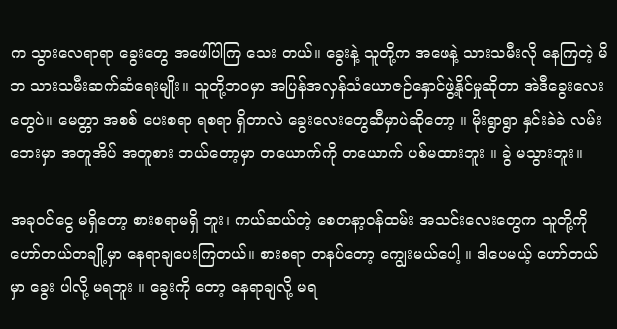က သွားလေရာရာ ခွေးတွေ အဖေါ်ပါကြ‌ သေး တယ်။ ခွေးနဲ့ သူတို့က အဖေနဲ့ သားသမီးလို နေကြတဲ့ မိဘ သားသမီးဆက်ဆံရေးမျိုး။ သူတို့ဘဝမှာ အပြန်အလှန်သံယောဇဉ်နှောင်ဖွဲ့နိုင်မှုဆိုတာ အဲဒီခွေးလေးတွေပဲ။ မေတ္တာ အစစ် ပေးစရာ ရစရာ ရှိတာလဲ ခွေးလေးတွေဆီမှာပဲဆိုတော့ ။ မိုးရွာရွာ နှင်းခဲခဲ လမ်းဘေးမှာ အတူအိပ် အတူစား ဘယ်တော့မှာ တယောက်ကို တယောက် ပစ်မထားဘူး ။ ခွဲ မသွားဘူး။

အခုဝင်ငွေ မရှိတော့ စားစရာမရှိ ဘူး၊ ကယ်ဆယ်တဲ့ စေတနာ့ဝန်ထမ်း အသင်းလေးတွေက သူတို့ကို ဟော်တယ်တချို့မှာ နေရာချပေးကြတယ်။ စားစရာ တနပ်တော့ ကျွေးမယ်ပေါ့ ။ ဒါပေမယ့် ဟော်တယ်မှာ ခွေး ပါလို့ မရဘူး ။ ခွေးကို တော့ နေရာချလို့ မရ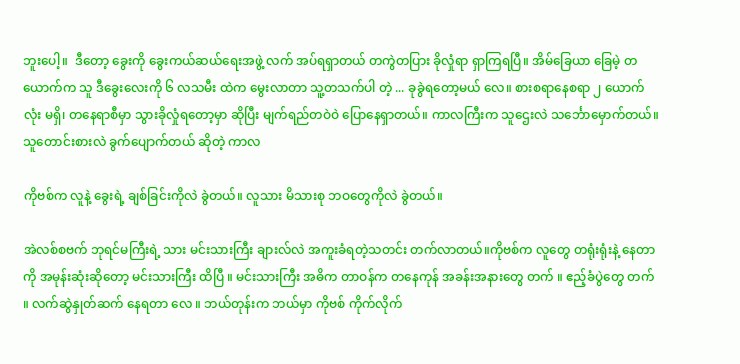ဘူးပေါ့။  ဒီတော့ ခွေးကို ခွေးကယ်ဆယ်ရေးအဖွဲ့ လက် အပ်ရရှာတယ် တကွဲတပြား ခိုလှုံရာ ရှာကြရပြီ။ အိမ်ခြေယာ ခြေမဲ့ တယောက်က သူ ဒီခွေးလေးကို ၆ လသမီး ထဲက မွေးလာတာ သူ့တသက်ပါ တဲ့ ... ခုခွဲရတော့မယ် လေ။ စားစရာနေစရာ ၂ ယောက်လုံး မရှိ၊ တနေရာစီမှာ သွားခိုလှုံရတော့မှာ ဆိုပြီး မျက်ရည်တဝဲဝဲ ပြောနေရှာတယ်။ ကာလကြီးက သူဌေးလဲ သင်္ဘောမှောက်တယ်။ သူတောင်းစားလဲ ခွက်ပျောက်တယ် ဆိုတဲ့ ကာလ

ကိုဗစ်က လူနဲ့ ခွေးရဲ့ ချစ်ခြင်းကိုလဲ ခွဲတယ်။ လူသား မိသားစု ဘဝတွေကိုလဲ ခွဲတယ်။

အဲလစ်စဗက် ဘုရင်မကြီးရဲ့ သား မင်းသားကြီး ချားလ်လဲ အကူးခံရတဲ့သတင်း တက်လာတယ်။ကိုဗစ်က လူတွေ တရုံးရုံးနဲ့ နေတာကို အမုန်းဆုံးဆိုတော့ မင်းသားကြီး ထိပြီ ။ မင်းသားကြီး အဓိက တာဝန်က တနေကုန် အခန်းအနားတွေ တက် ။ ဧည့်ခံပွဲတွေ တက် ။ လက်ဆွဲနှုတ်ဆက် နေရတာ လေ ။ ဘယ်တုန်းက ဘယ်မှာ ကိုဗစ် ကိုက်လိုက်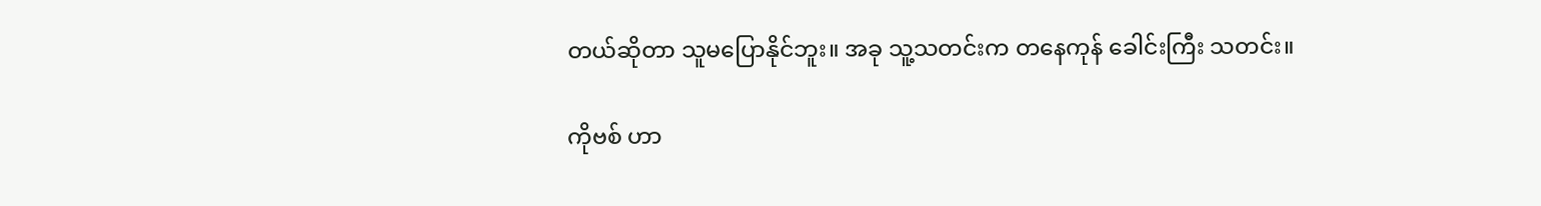တယ်ဆိုတာ သူမပြောနိုင်ဘူး။ အခု သူ့သတင်းက တနေကုန် ခေါင်းကြီး သတင်း။

ကိုဗစ် ဟာ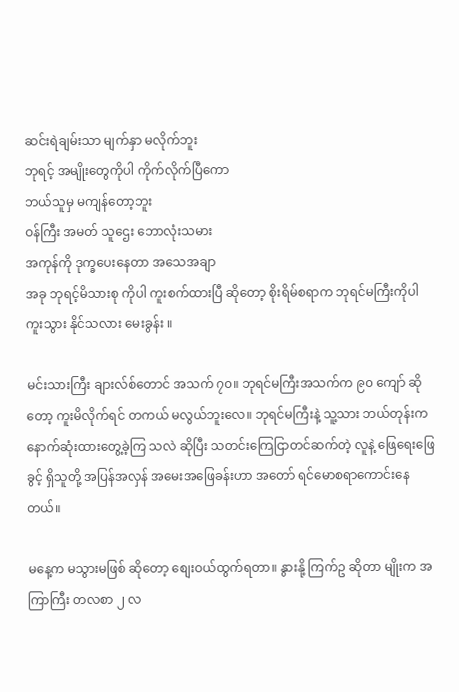ဆင်းရဲချမ်းသာ မျက်နှာ မလိုက်ဘူး
ဘုရင့် အမျိုးတွေကိုပါ ကိုက်လိုက်ပြီကော
ဘယ်သူမှ မကျန်တော့ဘူး
ဝန်ကြီး အမတ် သူဌေး ဘောလုံးသမား
အကုန်ကို ဒုက္ခပေးနေတာ အသေအချာ
အခု ဘုရင့်မိသားစု ကိုပါ ကူးစက်ထားပြီ ဆိုတော့ စိုးရိမ်စရာက ဘုရင်မကြီးကိုပါ ကူးသွား နိုင်သလား မေးခွန်း ။

မင်းသားကြီး ချားလ်စ်တောင် အသက် ၇၀။ ဘုရင်မကြီးအသက်က ၉၀ ကျော် ဆိုတော့ ကူးမိလိုက်ရင် တကယ် မလွယ်ဘူးလေ။ ဘုရင်မကြီးနဲ့ သူ့သား ဘယ်တုန်းက နောက်ဆုံးထားတွေ့ခဲ့ကြ သလဲ ဆိုပြီး သတင်းကြေငြာတင်ဆက်တဲ့ လူနဲ့ ဖြေရေးဖြေခွင့် ရှိသူတို့ အပြန်အလှန် အမေးအဖြေခန်းဟာ အတော် ရင်မောစရာကောင်းနေတယ်။

မနေ့က မသွားမဖြစ် ဆိုတော့ စျေးဝယ်ထွက်ရတာ။ နွားနို့ ကြက်ဥ ဆိုတာ မျိုးက အကြာကြီး တလစာ ၂ လ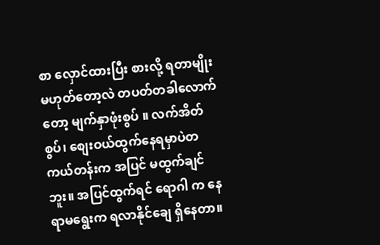စာ လှောင်ထားပြီး စားလို့ ရတာမျိုး မဟုတ်တော့လဲ တပတ်တခါလောက် တော့ မျက်နှာဖုံးစွပ် ။ လက်အိတ်စွပ်၊ စျေးဝယ်ထွက်နေရမှာပဲတကယ်တန်းက အပြင် မထွက်ချင်ဘူး။ အပြင်ထွက်ရင် ရောဂါ က နေရာမရွေးက ရလာနိုင်ချေ ရှိနေတာ။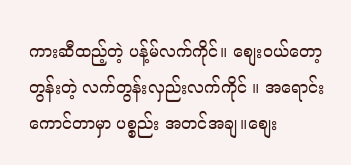ကားဆီထည့်တဲ့ ပန့်မ်လက်ကိုင်။ စျေးဝယ်တော့ တွန်းတဲ့ လက်တွန်းလှည်းလက်ကိုင် ။ အရောင်းကောင်တာမှာ ပစ္စည်း အတင်အချ။စျေး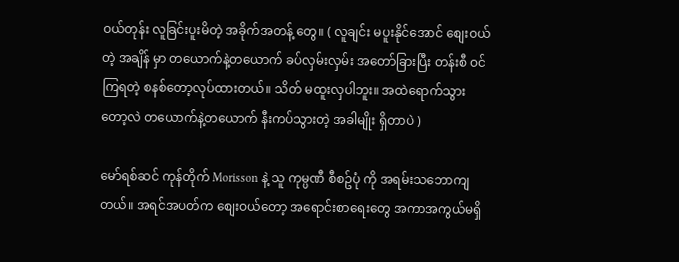ဝယ်တုန်း လူခြင်းပူးမိတဲ့ အခိုက်အတန့် တွေ။ ( လူချင်း မပူးနိုင်အောင် စျေးဝယ်တဲ့ အချိန် မှာ တယောက်နဲ့တယောက် ခပ်လှမ်းလှမ်း အတော်ခြားပြီး တန်းစီ ဝင်ကြရတဲ့ စနစ်တော့လုပ်ထားတယ်။ သိတ် မထူးလှပါဘူး။ အထဲရောက်သွား တော့လဲ တယောက်နဲ့တယောက် နီးကပ်သွားတဲ့ အခါမျိုး ရှိတာပဲ )

မော်ရစ်ဆင် ကုန်တိုက် Morisson နဲ့ သူ ကုမ္ပဏီ စီစဥ်ပုံ ကို အရမ်းသဘောကျတယ်။ အရင်အပတ်က စျေးဝယ်တော့ အရောင်းစာရေးတွေ အကာအကွယ်မရှိ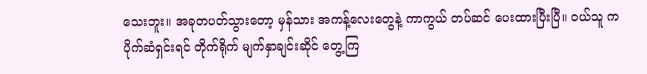သေးဘူး။ အခုတပတ်သွားတော့ မှန်သား အကန့်လေးတွေနဲ့ ကာကွယ် တပ်ဆင် ပေးထားပြီးပြီ။ ဝယ်သူ က ပိုက်ဆံရှင်းရင် တိုက်ရိုက် မျက်နှာချင်းဆိုင် တွေ့ကြ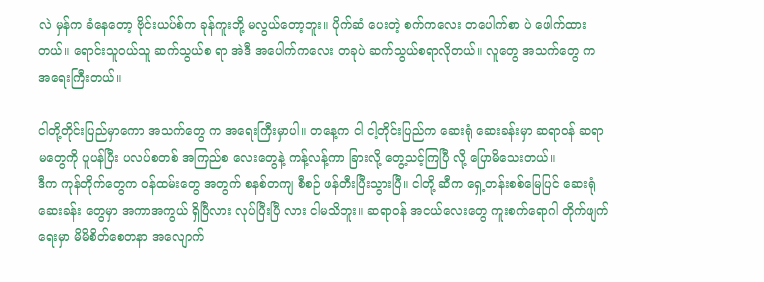လဲ မှန်က ခံနေတော့ ဗိုင်းယပ်စ်က ခုန်ကူးဘို့ မလွယ်တော့ဘူး။ ပိုက်ဆံ ပေးတဲ့ စက်ကလေး တပေါက်စာ ပဲ ဖေါက်ထားတယ်။ ရောင်းသူဝယ်သူ ဆက်သွယ်စ ရာ အဲဒီ အပေါက်ကလေး တခုပဲ ဆက်သွယ်စရာလိုတယ်။ လူတွေ အသက်တွေ က အရေးကြီးတယ်။

ငါတို့တိုင်းပြည်မှာကော အသက်တွေ က အရေးကြီးမှာပါ။ တနေ့က ငါ ငါ့တိုင်းပြည်က ဆေးရုံ ဆေးခန်းမှာ ဆရာဝန် ဆရာမတွေကို ပူပန်ပြီး ပလပ်စတစ် အကြည်စ လေးတွေနဲ့ ကန့်လန့်ကာ ခြားလို့ တွေ့သင့်ကြပြီ လို့ ပြောမိသေးတယ်။
ဒီက ကုန်တိုက်တွေက ဝန်ထမ်းတွေ အတွက် စနစ်တကျ စီစဉ် ဖန်တီးပြီးသွားပြီ။ ငါတို့ ဆီက ရှေ့တန်းစစ်မြေပြင် ဆေးရုံ ဆေးခန်း တွေမှာ အကာအကွယ် ရှိပြီလား လုပ်ပြီးပြီ လား ငါမသိဘူး။ ဆရာဝန် အငယ်လေးတွေ ကူးစက်ရောဂါ တိုက်ဖျက်ရေးမှာ မိမိစိတ်စေတနာ အလျောက်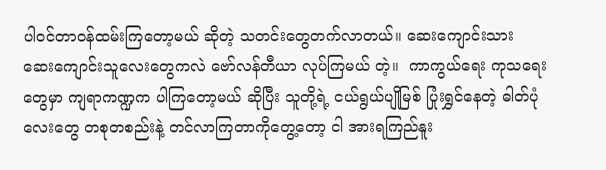ပါဝင်တာဝန်ထမ်းကြတော့မယ် ဆိုတဲ့ သတင်းတွေတက်လာတယ်။ ဆေးကျောင်းသား ဆေးကျောင်းသူလေးတွေကလဲ ဗော်လန်တီယာ လုပ်ကြမယ် တဲ့။  ကာကွယ်ရေး ကုသရေးတွေမှာ ကျရာကဏ္ဍက ပါကြတော့မယ် ဆိုပြီး သူတို့ရဲ့ ငယ်ရွယ်ပျိုမြစ် ပြုံးရွှင်နေတဲ့ ဓါတ်ပုံလေးတွေ တစုတစည်းနဲ့ တင်လာကြတာကိုတွေ့တော့ ငါ အားရကြည်နူး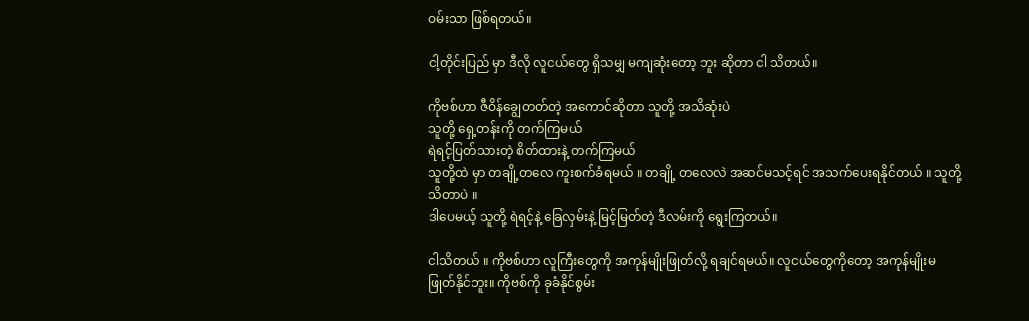ဝမ်းသာ ဖြစ်ရတယ်။

ငါ့တိုင်းပြည် မှာ ဒီလို လူငယ်တွေ ရှိသမျှ မကျဆုံးတော့ ဘူး ဆိုတာ ငါ သိတယ်။

ကိုဗစ်ဟာ ဇီဝိန်ချွေတတ်တဲ့ အကောင်ဆိုတာ သူတို့ အသိဆုံးပဲ
သူတို့ ရှေ့တန်းကို တက်ကြမယ်
ရဲရင့်ပြတ်သားတဲ့ စိတ်ထားနဲ့ တက်ကြမယ်
သူတို့ထဲ မှာ တချို့တလေ ကူးစက်ခံရမယ် ။ တချို့ တလေလဲ အဆင်မသင့်ရင် အသက်ပေးရနိုင်တယ် ။ သူတို့ သိတာပဲ ။
ဒါပေမယ့် သူတို့ ရဲရင့်နဲ့ ခြေလှမ်းနဲ့ မြင့်မြတ်တဲ့ ဒီလမ်းကို ရွေးကြတယ်။

ငါသိတယ် ။ ကိုဗစ်ဟာ လူကြီးတွေကို အကုန်မျိုးဖြုတ်လို့ ရချင်ရမယ်။ လူငယ်တွေကိုတော့ အကုန်မျိုးမဖြုတ်နိုင်ဘူး။ ကိုဗစ်ကို ခုခံနိုင်စွမ်း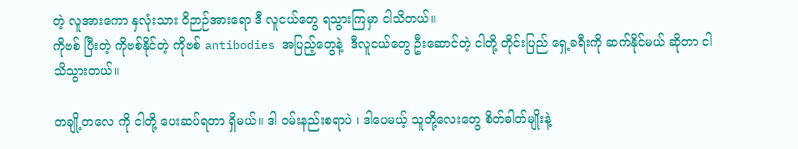တဲ့ လူအားကော နှလုံးသား ဝိဉာဉ်အားရော ဒီ လူငယ်တွေ ရသွားကြမှာ ငါသိတယ်။
ကိုဗစ် ပြီးတဲ့ ကိုဗစ်နိုင်တဲ့ ကိုဗစ် antibodies အပြည့်တွေနဲ့  ဒီလူငယ်တွေ ဦးဆောင်တဲ့ ငါတို့ တိုင်းပြည် ရှေ့ခရီးကို ဆက်နိုင်မယ် ဆိုတာ ငါသိသွားတယ်။

တချို့တလေ ကို ငါတို့ ပေးဆပ်ရတာ ရှိမယ်။ ဒါ ဝမ်းနည်းစရာပဲ ၊ ဒါပေမယ့် သူတို့လေးတွေ စိတ်ဓါတ်မျိုးနဲ့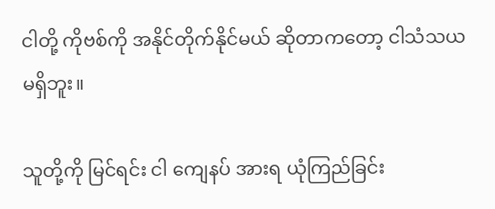ငါတို့ ကိုဗစ်ကို အနိုင်တိုက်နိုင်မယ် ဆိုတာကတော့ ငါသံသယမရှိဘူး။

သူတို့ကို မြင်ရင်း ငါ ကျေနပ် အားရ ယုံကြည်ခြင်း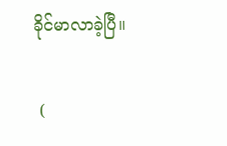ခိုင်မာလာခဲ့ပြီ။

 (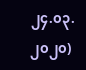၂၄.၀၃.၂၀၂၀)